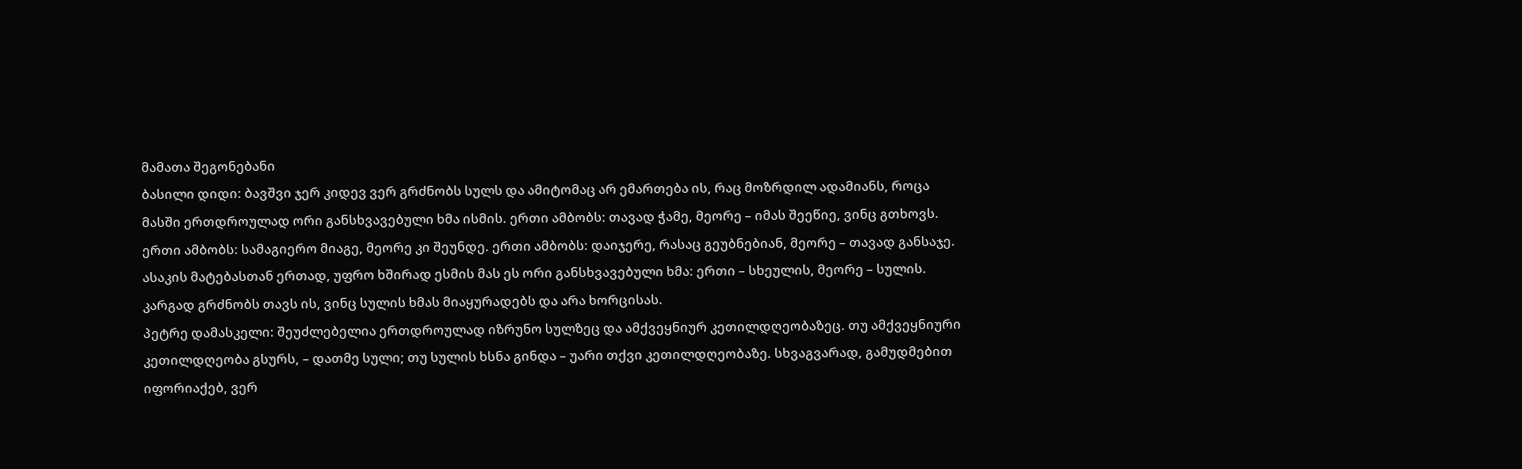მამათა შეგონებანი
ბასილი დიდი: ბავშვი ჯერ კიდევ ვერ გრძნობს სულს და ამიტომაც არ ემართება ის, რაც მოზრდილ ადამიანს, როცა მასში ერთდროულად ორი განსხვავებული ხმა ისმის. ერთი ამბობს: თავად ჭამე, მეორე – იმას შეეწიე, ვინც გთხოვს. ერთი ამბობს: სამაგიერო მიაგე, მეორე კი შეუნდე. ერთი ამბობს: დაიჯერე, რასაც გეუბნებიან, მეორე – თავად განსაჯე. ასაკის მატებასთან ერთად, უფრო ხშირად ესმის მას ეს ორი განსხვავებული ხმა: ერთი – სხეულის, მეორე – სულის. კარგად გრძნობს თავს ის, ვინც სულის ხმას მიაყურადებს და არა ხორცისას.
პეტრე დამასკელი: შეუძლებელია ერთდროულად იზრუნო სულზეც და ამქვეყნიურ კეთილდღეობაზეც. თუ ამქვეყნიური კეთილდღეობა გსურს, – დათმე სული; თუ სულის ხსნა გინდა – უარი თქვი კეთილდღეობაზე. სხვაგვარად, გამუდმებით იფორიაქებ, ვერ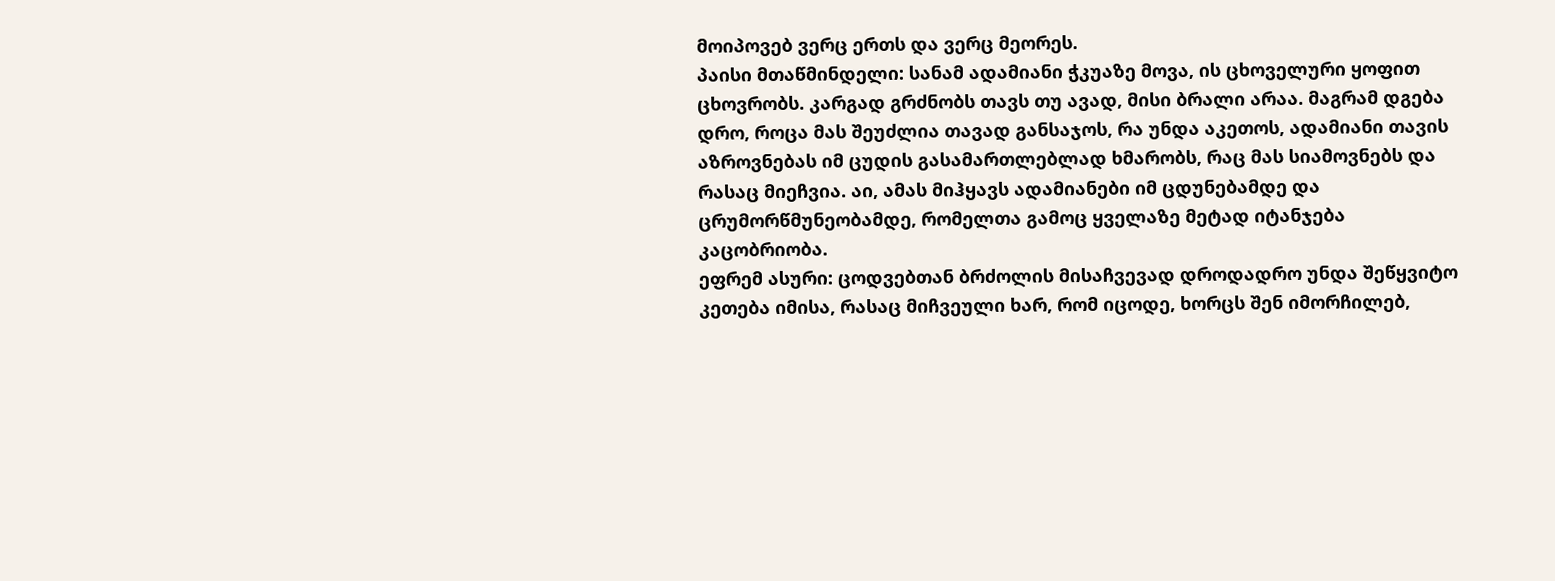მოიპოვებ ვერც ერთს და ვერც მეორეს.
პაისი მთაწმინდელი: სანამ ადამიანი ჭკუაზე მოვა, ის ცხოველური ყოფით ცხოვრობს. კარგად გრძნობს თავს თუ ავად, მისი ბრალი არაა. მაგრამ დგება დრო, როცა მას შეუძლია თავად განსაჯოს, რა უნდა აკეთოს, ადამიანი თავის აზროვნებას იმ ცუდის გასამართლებლად ხმარობს, რაც მას სიამოვნებს და რასაც მიეჩვია. აი, ამას მიჰყავს ადამიანები იმ ცდუნებამდე და ცრუმორწმუნეობამდე, რომელთა გამოც ყველაზე მეტად იტანჯება კაცობრიობა.
ეფრემ ასური: ცოდვებთან ბრძოლის მისაჩვევად დროდადრო უნდა შეწყვიტო კეთება იმისა, რასაც მიჩვეული ხარ, რომ იცოდე, ხორცს შენ იმორჩილებ,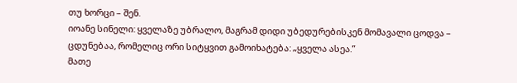თუ ხორცი – შენ.
იოანე სინელი: ყველაზე უბრალო, მაგრამ დიდი უბედურებისკენ მომავალი ცოდვა – ცდუნებაა, რომელიც ორი სიტყვით გამოიხატება: „ყველა ასეა.”
მათე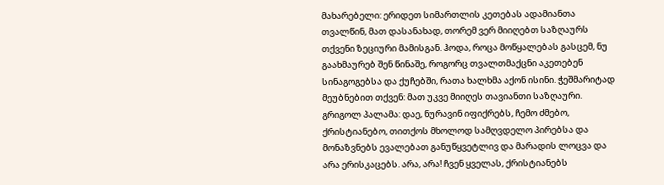მახარებელი: ერიდეთ სიმართლის კეთებას ადამიანთა თვალწინ, მათ დასანახად, თორემ ვერ მიიღებთ საზღაურს თქვენი ზეციური მამისგან. ჰოდა, როცა მოწყალებას გასცემ, ნუ გაახმაურებ შენ წინაშე, როგორც თვალთმაქცნი აკეთებენ სინაგოგებსა და ქუჩებში, რათა ხალხმა აქონ ისინი. ჭეშმარიტად მეუბნებით თქვენ: მათ უკვე მიიღეს თავიანთი საზღაური.
გრიგოლ პალამა: დაე, ნურავინ იფიქრებს, ჩემო ძმებო, ქრისტიანებო, თითქოს მხოლოდ სამღვდელო პირებსა და მონაზვნებს ევალებათ განუწყვეტლივ და მარადის ლოცვა და არა ერისკაცებს. არა, არა! ჩვენ ყველას, ქრისტიანებს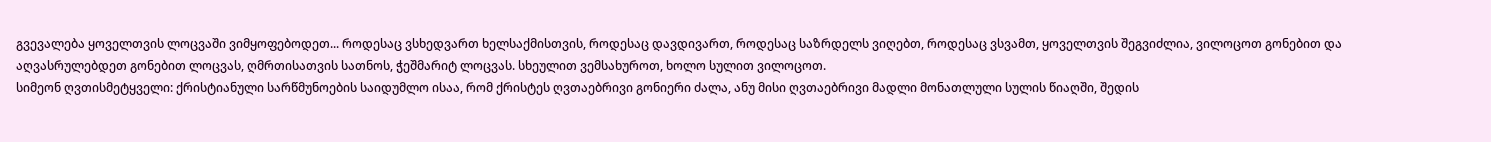გვევალება ყოველთვის ლოცვაში ვიმყოფებოდეთ... როდესაც ვსხედვართ ხელსაქმისთვის, როდესაც დავდივართ, როდესაც საზრდელს ვიღებთ, როდესაც ვსვამთ, ყოველთვის შეგვიძლია, ვილოცოთ გონებით და აღვასრულებდეთ გონებით ლოცვას, ღმრთისათვის სათნოს, ჭეშმარიტ ლოცვას. სხეულით ვემსახუროთ, ხოლო სულით ვილოცოთ.
სიმეონ ღვთისმეტყველი: ქრისტიანული სარწმუნოების საიდუმლო ისაა, რომ ქრისტეს ღვთაებრივი გონიერი ძალა, ანუ მისი ღვთაებრივი მადლი მონათლული სულის წიაღში, შედის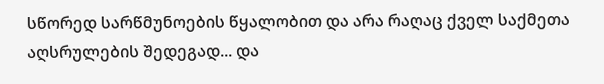სწორედ სარწმუნოების წყალობით და არა რაღაც ქველ საქმეთა აღსრულების შედეგად... და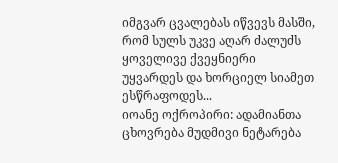იმგვარ ცვალებას იწვევს მასში, რომ სულს უკვე აღარ ძალუძს ყოველივე ქვეყნიერი უყვარდეს და ხორციელ სიამეთ ესწრაფოდეს...
იოანე ოქროპირი: ადამიანთა ცხოვრება მუდმივი ნეტარება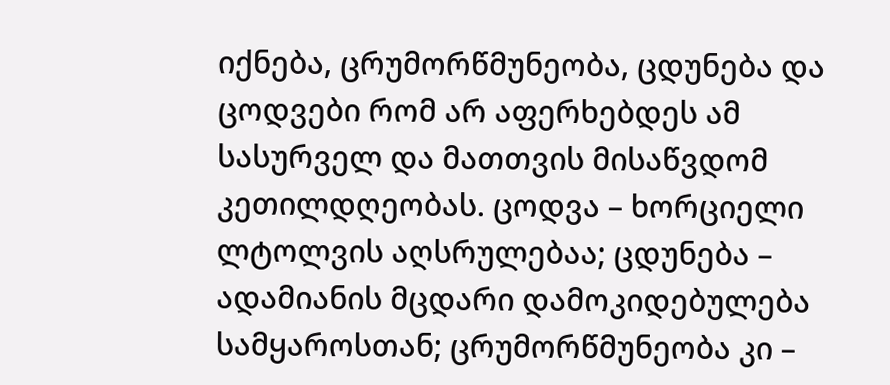იქნება, ცრუმორწმუნეობა, ცდუნება და ცოდვები რომ არ აფერხებდეს ამ სასურველ და მათთვის მისაწვდომ კეთილდღეობას. ცოდვა – ხორციელი ლტოლვის აღსრულებაა; ცდუნება – ადამიანის მცდარი დამოკიდებულება სამყაროსთან; ცრუმორწმუნეობა კი –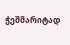ჭეშმარიტად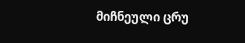მიჩნეული ცრუ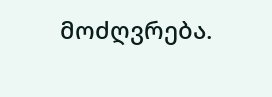მოძღვრება.